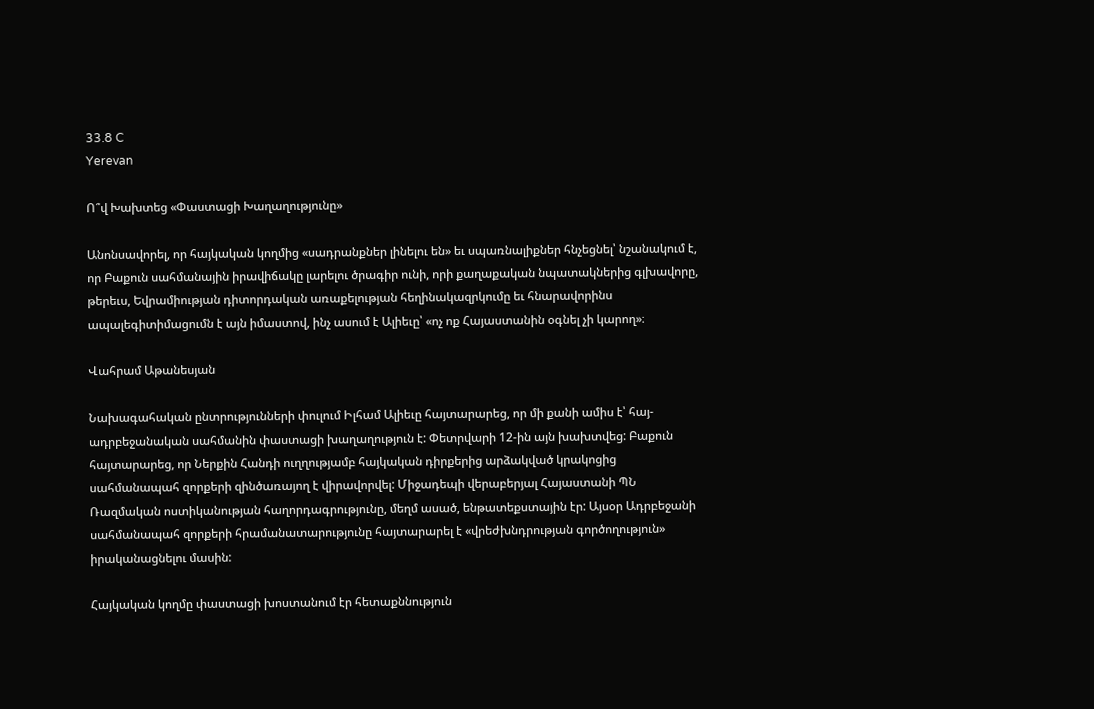33.8 C
Yerevan

Ո՞վ Խախտեց «Փաստացի Խաղաղությունը»

Անոնսավորել, որ հայկական կողմից «սադրանքներ լինելու են» եւ սպառնալիքներ հնչեցնել՝ նշանակում է, որ Բաքուն սահմանային իրավիճակը լարելու ծրագիր ունի, որի քաղաքական նպատակներից գլխավորը, թերեւս, Եվրամիության դիտորդական առաքելության հեղինակազրկումը եւ հնարավորինս ապալեգիտիմացումն է այն իմաստով, ինչ ասում է Ալիեւը՝ «ոչ ոք Հայաստանին օգնել չի կարող»։

Վահրամ Աթանեսյան

Նախագահական ընտրությունների փուլում Իլհամ Ալիեւը հայտարարեց, որ մի քանի ամիս է՝ հայ-ադրբեջանական սահմանին փաստացի խաղաղություն է: Փետրվարի 12-ին այն խախտվեց: Բաքուն հայտարարեց, որ Ներքին Հանդի ուղղությամբ հայկական դիրքերից արձակված կրակոցից սահմանապահ զորքերի զինծառայող է վիրավորվել: Միջադեպի վերաբերյալ Հայաստանի ՊՆ Ռազմական ոստիկանության հաղորդագրությունը, մեղմ ասած, ենթատեքստային էր: Այսօր Ադրբեջանի սահմանապահ զորքերի հրամանատարությունը հայտարարել է «վրեժխնդրության գործողություն» իրականացնելու մասին:

Հայկական կողմը փաստացի խոստանում էր հետաքննություն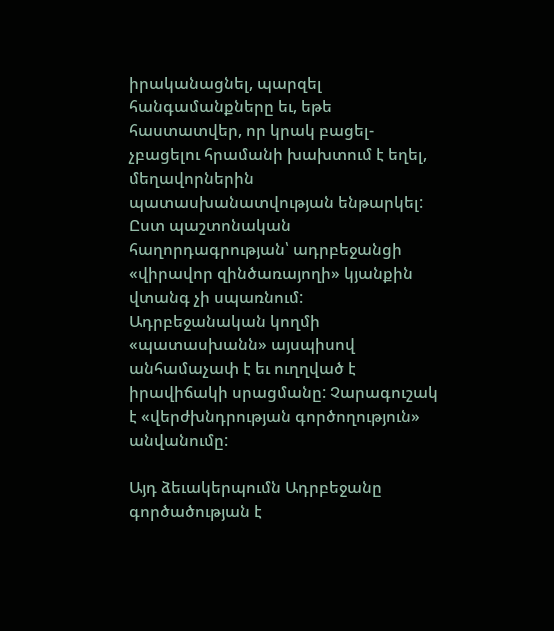իրականացնել, պարզել հանգամանքները եւ, եթե հաստատվեր, որ կրակ բացել-չբացելու հրամանի խախտում է եղել, մեղավորներին պատասխանատվության ենթարկել: Ըստ պաշտոնական հաղորդագրության՝ ադրբեջանցի «վիրավոր զինծառայողի» կյանքին վտանգ չի սպառնում: Ադրբեջանական կողմի «պատասխանն» այսպիսով անհամաչափ է եւ ուղղված է իրավիճակի սրացմանը: Չարագուշակ է «վերժխնդրության գործողություն» անվանումը:

Այդ ձեւակերպումն Ադրբեջանը գործածության է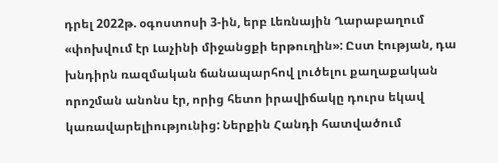դրել 2022թ. օգոստոսի 3‑ին, երբ Լեռնային Ղարաբաղում «փոխվում էր Լաչինի միջանցքի երթուղին»: Ըստ էության, դա խնդիրն ռազմական ճանապարհով լուծելու քաղաքական որոշման անոնս էր, որից հետո իրավիճակը դուրս եկավ կառավարելիությունից: Ներքին Հանդի հատվածում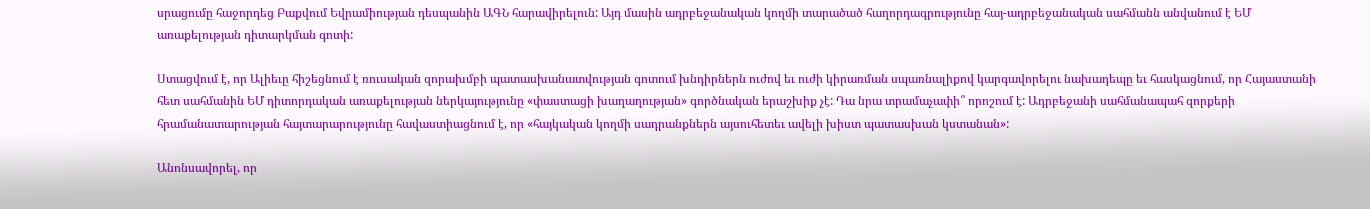սրացումը հաջորդեց Բաքվում Եվրամիության դեսպանին ԱԳՆ հարավիրելուն: Այդ մասին ադրբեջանական կողմի տարածած հաղորդագրությունը հայ-ադրբեջանական սահմանն անվանում է ԵՄ առաքելության դիտարկման գոտի:

Ստացվում է, որ Ալիեւը հիշեցնում է ռուսական զորախմբի պատասխանատվության գոտում խնդիրներն ուժով եւ ուժի կիրառման սպառնալիքով կարգավորելու նախադեպը եւ հասկացնում, որ Հայաստանի հետ սահմանին ԵՄ դիտորդական առաքելության ներկայությունը «փաստացի խաղաղության» գործնական երաշխիք չէ: Դա նրա տրամաչափի՞ որոշում է: Ադրբեջանի սահմանապահ զորքերի հրամանատարության հայտարարությունը հավաստիացնում է, որ «հայկական կողմի սադրանքներն այսուհետեւ ավելի խիստ պատասխան կստանան»:

Անոնսավորել, որ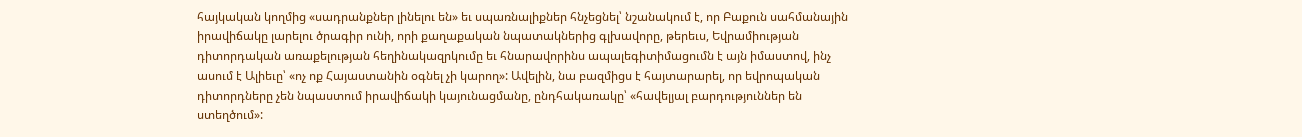հայկական կողմից «սադրանքներ լինելու են» եւ սպառնալիքներ հնչեցնել՝ նշանակում է, որ Բաքուն սահմանային իրավիճակը լարելու ծրագիր ունի, որի քաղաքական նպատակներից գլխավորը, թերեւս, Եվրամիության դիտորդական առաքելության հեղինակազրկումը եւ հնարավորինս ապալեգիտիմացումն է այն իմաստով, ինչ ասում է Ալիեւը՝ «ոչ ոք Հայաստանին օգնել չի կարող»: Ավելին, նա բազմիցս է հայտարարել, որ եվրոպական դիտորդները չեն նպաստում իրավիճակի կայունացմանը, ընդհակառակը՝ «հավելյալ բարդություններ են ստեղծում»: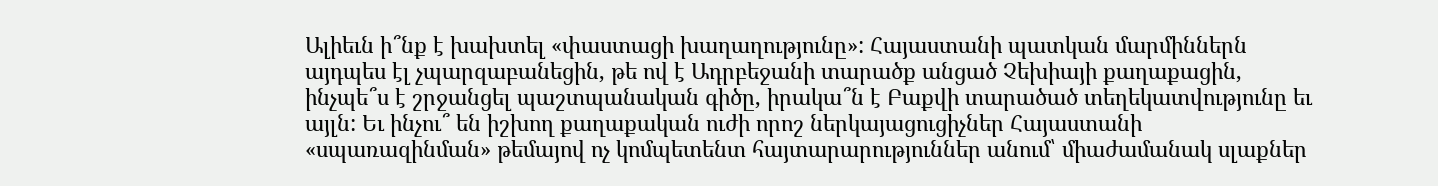Ալիեւն ի՞նք է խախտել «փաստացի խաղաղությունը»: Հայաստանի պատկան մարմիններն այդպես էլ չպարզաբանեցին, թե ով է Ադրբեջանի տարածք անցած Չեխիայի քաղաքացին, ինչպե՞ս է շրջանցել պաշտպանական գիծը, իրակա՞ն է Բաքվի տարածած տեղեկատվությունը եւ այլն: Եւ ինչու՞ են իշխող քաղաքական ուժի որոշ ներկայացուցիչներ Հայաստանի «սպառազինման» թեմայով ոչ կոմպետենտ հայտարարություններ անում՝ միաժամանակ սլաքներ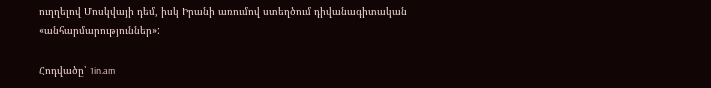ուղղելով Մոսկվայի դեմ, իսկ Իրանի առումով ստեղծում դիվանագիտական «անհարմարություններ»:

Հոդվածը՝ 1in.am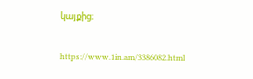կայքից։

https://www.1in.am/3386082.html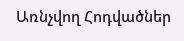Առնչվող Հոդվածներ